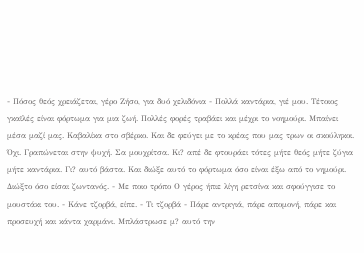- Πόσος θεός χρειάζεται, γέρο Ζήσο, για δυό χελιδόνια - Πολλά καντάρια, γιέ μου. Τέτοιος γκαϊλές είναι φόρτωμα για μια ζωή. Πολλές φορές τραβάει και μέχρι το νοημούρι. Μπαίνει μέσα μαζί μας. Καβαλίκα στο σβέρκο. Και δε φεύγει με το κρέας που μας τρων οι σκούληκοι. Όχι. Γραπώνεται στην ψυχή. Σα μουχρίτσα. Κι? απέ δε φτουράει τότες μήτε θεός μήτε ζύγια μήτε καντάρια. Γι? αυτό βάστα. Και διώξε αυτό το φόρτωμα όσο είναι έξω από το νημούρι. Διώξτο όσο είσαι ζωντανός. - Με ποιο τρόπο Ο γέρος ήπιε λίγη ρετσίνα και σφούγγισε το μουστάκι του. - Κάνε τζορβά, είπε. - Τι τζορβά - Πάρε αντριγιά, πάρε απομονή, πάρε και προσευχή και κάντα χαρμάνι. Μπλάστρωσε μ? αυτό την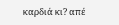καρδιά κι? απέ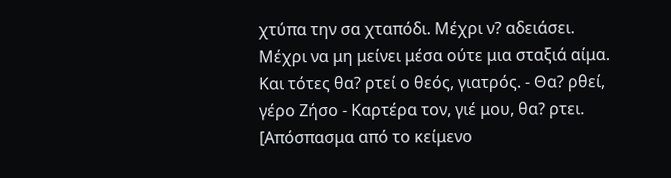χτύπα την σα χταπόδι. Μέχρι ν? αδειάσει. Μέχρι να μη μείνει μέσα ούτε μια σταξιά αίμα. Και τότες θα? ρτεί ο θεός, γιατρός. - Θα? ρθεί, γέρο Ζήσο - Καρτέρα τον, γιέ μου, θα? ρτει.
[Απόσπασμα από το κείμενο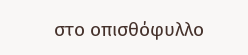στο οπισθόφυλλο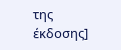της έκδοσης]